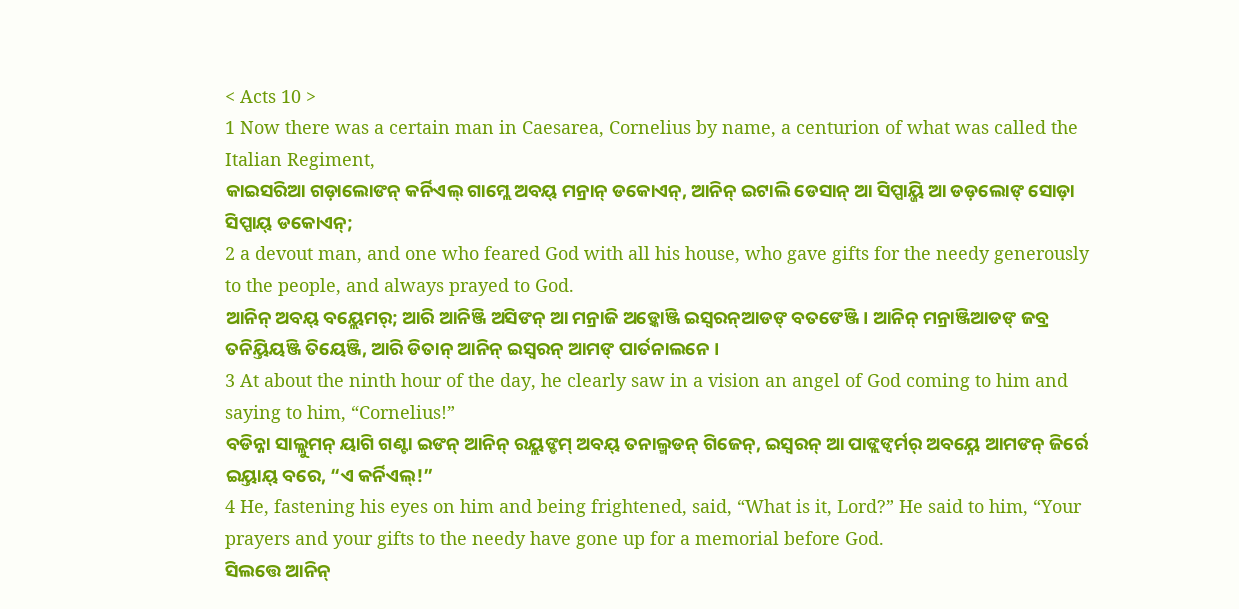< Acts 10 >
1 Now there was a certain man in Caesarea, Cornelius by name, a centurion of what was called the Italian Regiment,
କାଇସରିଆ ଗଡ଼ାଲୋଙନ୍ କର୍ନିଏଲ୍ ଗାମ୍ଲେ ଅବୟ୍ ମନ୍ରାନ୍ ଡକୋଏନ୍, ଆନିନ୍ ଇଟାଲି ଡେସାନ୍ ଆ ସିପ୍ପାୟ୍ଜି ଆ ଡଡ଼ଲୋଙ୍ ସୋଡ଼ା ସିପ୍ପାୟ୍ ଡକୋଏନ୍;
2 a devout man, and one who feared God with all his house, who gave gifts for the needy generously to the people, and always prayed to God.
ଆନିନ୍ ଅବୟ୍ ବୟ୍ଲେମର୍; ଆରି ଆନିଞ୍ଜି ଅସିଙନ୍ ଆ ମନ୍ରାଜି ଅଡ଼୍କୋଞ୍ଜି ଇସ୍ୱରନ୍ଆଡଙ୍ ବତଙେଞ୍ଜି । ଆନିନ୍ ମନ୍ରାଞ୍ଜିଆଡଙ୍ ଜବ୍ର ତନିୟ୍ତିୟଞ୍ଜି ତିୟେଞ୍ଜି, ଆରି ଡିତାନ୍ ଆନିନ୍ ଇସ୍ୱରନ୍ ଆମଙ୍ ପାର୍ତନାଲନେ ।
3 At about the ninth hour of the day, he clearly saw in a vision an angel of God coming to him and saying to him, “Cornelius!”
ବଡିନ୍ନା ସାଲ୍ଲୁମନ୍ ୟାଗି ଗଣ୍ଟା ଇଙନ୍ ଆନିନ୍ ରୟ୍ଲଙ୍ଡମ୍ ଅବୟ୍ ତନାଲ୍ମଡନ୍ ଗିଜେନ୍, ଇସ୍ୱରନ୍ ଆ ପାଙ୍ଲଙ୍ବର୍ମର୍ ଅବୟ୍ନେ ଆମଙନ୍ ଜିର୍ରେ ଇୟ୍ତାୟ୍ ବରେ, “ଏ କର୍ନିଏଲ୍!”
4 He, fastening his eyes on him and being frightened, said, “What is it, Lord?” He said to him, “Your prayers and your gifts to the needy have gone up for a memorial before God.
ସିଲତ୍ତେ ଆନିନ୍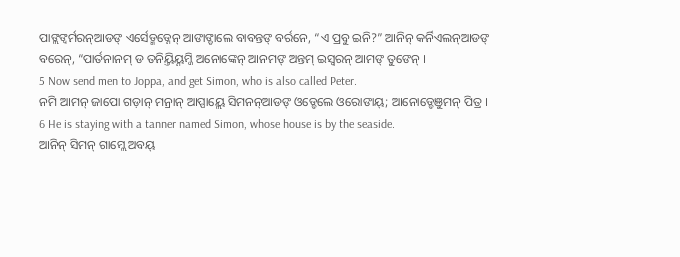ପାଙ୍ଲଙ୍ବର୍ମରନ୍ଆଡଙ୍ ଏର୍ସେଡ୍ମଡ୍ନେନ୍ ଆଙାଙ୍ଡାଲେ ବାବନ୍ତଙ୍ ବର୍ରନେ, “ଏ ପ୍ରବୁ ଇନି?” ଆନିନ୍ କର୍ନିଏଲନ୍ଆଡଙ୍ ବରେନ୍, “ପାର୍ତନାନମ୍ ଡ ତନିୟ୍ତିୟ୍ନମ୍ଜି ଅନୋଙ୍କେନ୍ ଆନମଙ୍ ଅନ୍ତମ୍ ଇସ୍ୱରନ୍ ଆମଙ୍ ତୁଙେନ୍ ।
5 Now send men to Joppa, and get Simon, who is also called Peter.
ନମି ଆମନ୍ ଜାପୋ ଗଡ଼ାନ୍ ମନ୍ରାନ୍ ଆପ୍ପାୟ୍ଲେ ସିମନନ୍ଆଡଙ୍ ଓଡ୍ଡେଲେ ଓରୋଙାୟ୍; ଆନୋଡ୍ଡେଞୁମନ୍ ପିତ୍ର ।
6 He is staying with a tanner named Simon, whose house is by the seaside.
ଆନିନ୍ ସିମନ୍ ଗାମ୍ଲେ ଅବୟ୍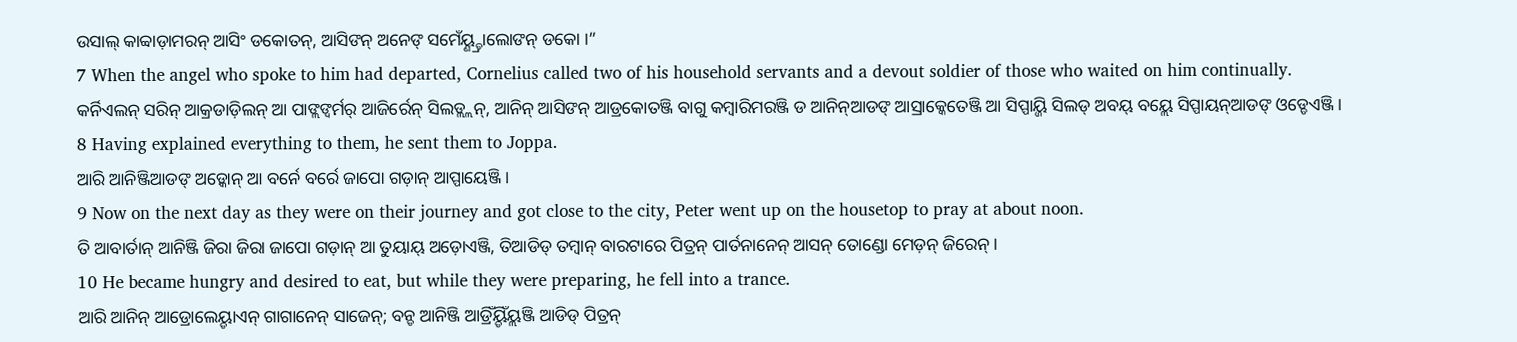ଉସାଲ୍ କାବ୍ବାଡ଼ାମରନ୍ ଆସିଂ ଡକୋତନ୍, ଆସିଙନ୍ ଅନେଙ୍ ସମେଁୟ୍ଣ୍ଡ୍ରାଲୋଙନ୍ ଡକୋ ।”
7 When the angel who spoke to him had departed, Cornelius called two of his household servants and a devout soldier of those who waited on him continually.
କର୍ନିଏଲନ୍ ସରିନ୍ ଆକ୍ରଡାଡ଼ିଲନ୍ ଆ ପାଙ୍ଲଙ୍ବର୍ମର୍ ଆଜିର୍ରେନ୍ ସିଲଡ୍ଲ୍ଲନ୍, ଆନିନ୍ ଆସିଙନ୍ ଆଡ୍ରକୋତଞ୍ଜି ବାଗୁ କମ୍ୱାରିମରଞ୍ଜି ଡ ଆନିନ୍ଆଡଙ୍ ଆସ୍ରାକ୍କେତେଞ୍ଜି ଆ ସିପ୍ପାୟ୍ଜି ସିଲଡ୍ ଅବୟ୍ ବୟ୍ଲେ ସିପ୍ପାୟନ୍ଆଡଙ୍ ଓଡ୍ଡେଏଞ୍ଜି ।
8 Having explained everything to them, he sent them to Joppa.
ଆରି ଆନିଞ୍ଜିଆଡଙ୍ ଅଡ଼୍କୋନ୍ ଆ ବର୍ନେ ବର୍ରେ ଜାପୋ ଗଡ଼ାନ୍ ଆପ୍ପାୟେଞ୍ଜି ।
9 Now on the next day as they were on their journey and got close to the city, Peter went up on the housetop to pray at about noon.
ତି ଆବାର୍ତାନ୍ ଆନିଞ୍ଜି ଜିରା ଜିରା ଜାପୋ ଗଡ଼ାନ୍ ଆ ତୁୟାୟ୍ ଅଡ଼ୋଏଞ୍ଜି, ତିଆଡିଡ୍ ତମ୍ବାନ୍ ବାରଟାରେ ପିତ୍ରନ୍ ପାର୍ତନାନେନ୍ ଆସନ୍ ତୋଣ୍ଡୋ ମେଡ଼ନ୍ ଜିରେନ୍ ।
10 He became hungry and desired to eat, but while they were preparing, he fell into a trance.
ଆରି ଆନିନ୍ ଆଡ୍ରୋଲେୟ୍ଡାଏନ୍ ଗାଗାନେନ୍ ସାଜେନ୍; ବନ୍ଡ ଆନିଞ୍ଜି ଆଡ୍ରିଁୟ୍ଡିଁୟ୍ଲଞ୍ଜି ଆଡିଡ୍ ପିତ୍ରନ୍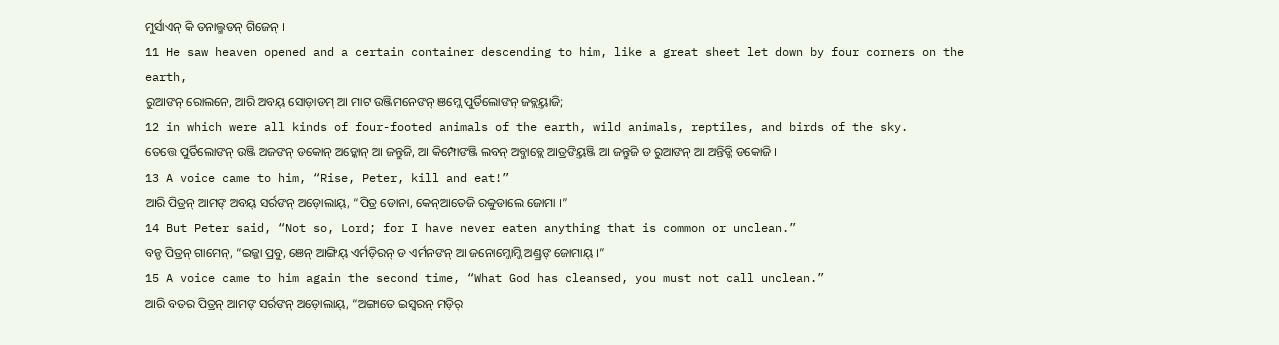ମୁର୍ସାଏନ୍ କି ତନାଲ୍ମଡନ୍ ଗିଜେନ୍ ।
11 He saw heaven opened and a certain container descending to him, like a great sheet let down by four corners on the earth,
ରୁଆଙନ୍ ରୋଲନେ, ଆରି ଅବୟ୍ ସୋଡ଼ାଡମ୍ ଆ ମାଟ ଉଞ୍ଜିମନେଙନ୍ ଞମ୍ଲେ ପୁର୍ତିଲୋଙନ୍ ଜବ୍ଲୟ୍ତାଜି;
12 in which were all kinds of four-footed animals of the earth, wild animals, reptiles, and birds of the sky.
ତେତ୍ତେ ପୁର୍ତିଲୋଙନ୍ ଉଞ୍ଜି ଅଜଙନ୍ ଡକୋନ୍ ଅଡ଼୍କୋନ୍ ଆ ଜନ୍ତୁଜି, ଆ କିମ୍ପୋଙଞ୍ଜି ଲବନ୍ ଅବ୍ଜାବ୍ଲେ ଆତ୍ରଙିୟ୍ତଞ୍ଜି ଆ ଜନ୍ତୁଜି ଡ ରୁଆଙନ୍ ଆ ଅନ୍ତିଡ୍ଜି ଡକୋଜି ।
13 A voice came to him, “Rise, Peter, kill and eat!”
ଆରି ପିତ୍ରନ୍ ଆମଙ୍ ଅବୟ୍ ସର୍ରଙନ୍ ଅଡ଼ୋଲାୟ୍, “ପିତ୍ର ଡୋନା, କେନ୍ଆତେଜି ରବ୍ବୁଡାଲେ ଜୋମା ।”
14 But Peter said, “Not so, Lord; for I have never eaten anything that is common or unclean.”
ବନ୍ଡ ପିତ୍ରନ୍ ଗାମେନ୍, “ଇଜ୍ଜା ପ୍ରବୁ, ଞେନ୍ ଆଙ୍ଗିୟ୍ ଏର୍ମଡ଼ିରନ୍ ଡ ଏର୍ମନଙନ୍ ଆ ଜନୋମ୍ଜୋମ୍ଜି ଅଣ୍ଡ୍ରଙ୍ ଜୋମାୟ୍ ।”
15 A voice came to him again the second time, “What God has cleansed, you must not call unclean.”
ଆରି ବତର ପିତ୍ରନ୍ ଆମଙ୍ ସର୍ରଙନ୍ ଅଡ଼ୋଲାୟ୍, “ଅଙ୍ଗାତେ ଇସ୍ୱରନ୍ ମଡ଼ିର୍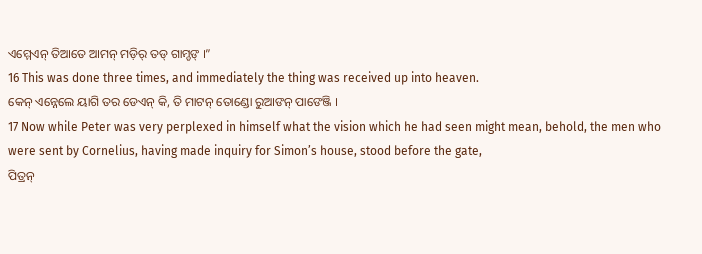ଏମ୍ମେଏନ୍ ତିଆତେ ଆମନ୍ ମଡ଼ିର୍ ତଡ୍ ଗାମ୍ଡଙ୍ ।”
16 This was done three times, and immediately the thing was received up into heaven.
କେନ୍ ଏନ୍ନେଲେ ୟାଗି ତର ଡେଏନ୍ କି, ତି ମାଟନ୍ ତୋଣ୍ଡୋ ରୁଆଙନ୍ ପାଙେଞ୍ଜି ।
17 Now while Peter was very perplexed in himself what the vision which he had seen might mean, behold, the men who were sent by Cornelius, having made inquiry for Simon’s house, stood before the gate,
ପିତ୍ରନ୍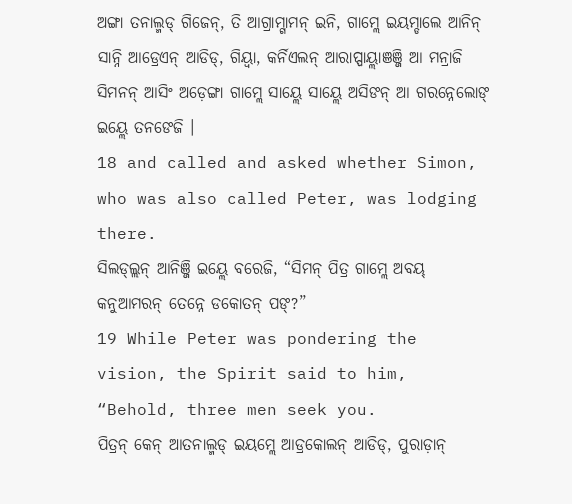ଅଙ୍ଗା ତନାଲ୍ମଡ୍ ଗିଜେନ୍, ତି ଆଗ୍ରାମ୍ଗାମନ୍ ଇନି, ଗାମ୍ଲେ ଇୟମ୍ଡାଲେ ଆନିନ୍ ସାନ୍ନି ଆଡ୍ରେଏନ୍ ଆଡିଡ୍, ଗିୟ୍ବା, କର୍ନିଏଲନ୍ ଆରାପ୍ପାୟ୍ଲାଞଞ୍ଜି ଆ ମନ୍ରାଜି ସିମନନ୍ ଆସିଂ ଅଡ଼େଙ୍ଗା ଗାମ୍ଲେ ସାୟ୍ଲେ ସାୟ୍ଲେ ଅସିଙନ୍ ଆ ଗରନ୍ନେଲୋଙ୍ ଇୟ୍ଲେ ତନଙେଜି ।
18 and called and asked whether Simon, who was also called Peter, was lodging there.
ସିଲଡ୍ଲ୍ଲନ୍ ଆନିଞ୍ଜି ଇୟ୍ଲେ ବରେଜି, “ସିମନ୍ ପିତ୍ର ଗାମ୍ଲେ ଅବୟ୍ କନୁଆମରନ୍ ତେନ୍ନେ ଡକୋତନ୍ ପଙ୍?”
19 While Peter was pondering the vision, the Spirit said to him, “Behold, three men seek you.
ପିତ୍ରନ୍ କେନ୍ ଆତନାଲ୍ମଡ୍ ଇୟମ୍ଲେ ଆଡ୍ରକୋଲନ୍ ଆଡିଡ୍, ପୁରାଡ଼ାନ୍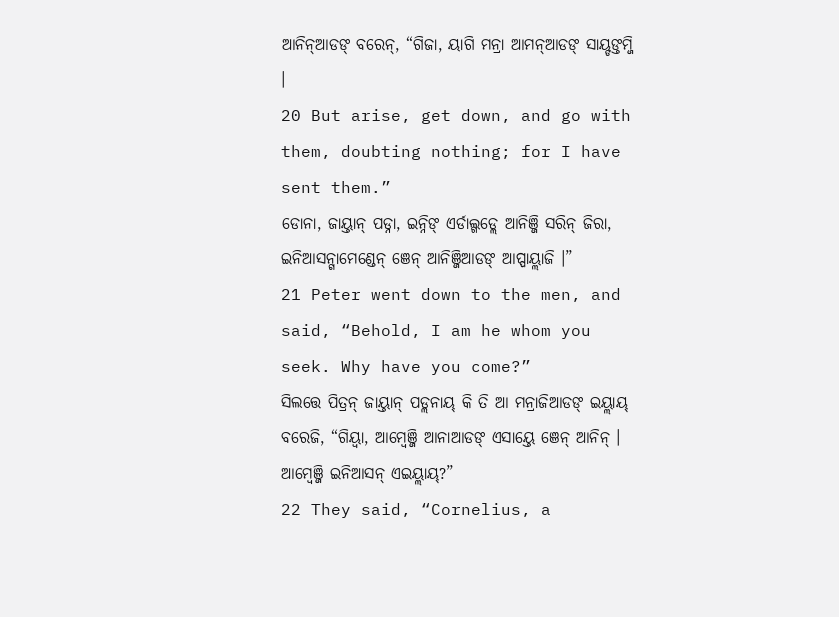ଆନିନ୍ଆଡଙ୍ ବରେନ୍, “ଗିଜା, ୟାଗି ମନ୍ରା ଆମନ୍ଆଡଙ୍ ସାୟ୍ଡଙ୍ତମ୍ଜି ।
20 But arise, get down, and go with them, doubting nothing; for I have sent them.”
ଡୋନା, ଜାୟ୍ତାନ୍ ପଡ୍ନା, ଇନ୍ନିଙ୍ ଏର୍ଡାଲ୍ଗଡ୍ଲେ ଆନିଞ୍ଜି ସରିନ୍ ଜିରା, ଇନିଆସନ୍ଗାମେଣ୍ଡେନ୍ ଞେନ୍ ଆନିଞ୍ଜିଆଡଙ୍ ଆପ୍ପାୟ୍ଲାଜି ।”
21 Peter went down to the men, and said, “Behold, I am he whom you seek. Why have you come?”
ସିଲତ୍ତେ ପିତ୍ରନ୍ ଜାୟ୍ତାନ୍ ପଡ୍ଲନାୟ୍ କି ତି ଆ ମନ୍ରାଜିଆଡଙ୍ ଇୟ୍ଲାୟ୍ ବରେଜି, “ଗିୟ୍ବା, ଆମ୍ୱେଞ୍ଜି ଆନାଆଡଙ୍ ଏସାୟ୍ତେ ଞେନ୍ ଆନିନ୍ । ଆମ୍ୱେଞ୍ଜି ଇନିଆସନ୍ ଏଇୟ୍ଲାୟ୍?”
22 They said, “Cornelius, a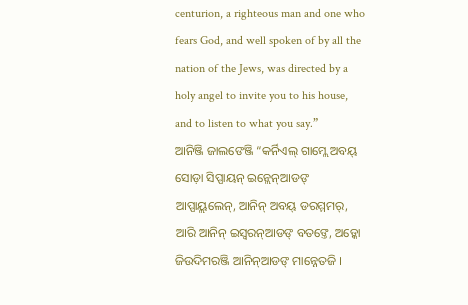centurion, a righteous man and one who fears God, and well spoken of by all the nation of the Jews, was directed by a holy angel to invite you to his house, and to listen to what you say.”
ଆନିଞ୍ଜି ଜାଲଙେଞ୍ଜି “କର୍ନିଏଲ୍ ଗାମ୍ଲେ ଅବୟ୍ ସୋଡ଼ା ସିପ୍ପାୟନ୍ ଇନ୍ଲେନ୍ଆଡଙ୍ ଆପ୍ପାୟ୍ଲଲେନ୍, ଆନିନ୍ ଅବୟ୍ ଡରମ୍ମମର୍, ଆରି ଆନିନ୍ ଇସ୍ୱରନ୍ଆଡଙ୍ ବତଙ୍ତେ, ଅଡ଼୍କୋ ଜିଉଦିମରଞ୍ଜି ଆନିନ୍ଆଡଙ୍ ମାନ୍ନେତଜି ।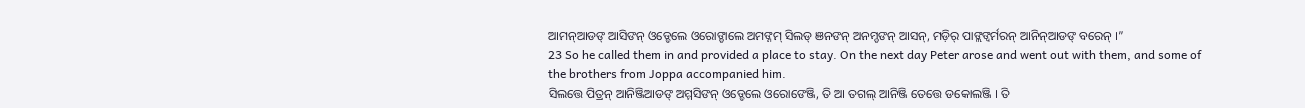ଆମନ୍ଆଡଙ୍ ଆସିଙନ୍ ଓଡ୍ଡେଲେ ଓରୋଙ୍ଡାଲେ ଅମଙ୍ନମ୍ ସିଲଡ୍ ଞନଙନ୍ ଅନମ୍ଡଙନ୍ ଆସନ୍, ମଡ଼ିର୍ ପାଙ୍ଲଙ୍ବର୍ମରନ୍ ଆନିନ୍ଆଡଙ୍ ବରେନ୍ ।”
23 So he called them in and provided a place to stay. On the next day Peter arose and went out with them, and some of the brothers from Joppa accompanied him.
ସିଲତ୍ତେ ପିତ୍ରନ୍ ଆନିଞ୍ଜିଆଡଙ୍ ଅମ୍ମସିଙନ୍ ଓଡ୍ଡେଲେ ଓରୋଙେଞ୍ଜି, ତି ଆ ତଗଲ୍ ଆନିଞ୍ଜି ତେତ୍ତେ ଡକୋଲଞ୍ଜି । ତି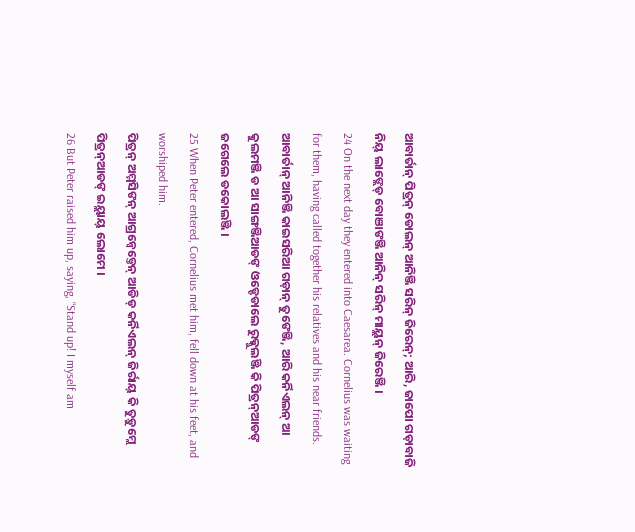ଆବାର୍ତାନ୍ ପିତ୍ରନ୍ ଡୋଲନ୍ ଆନିଞ୍ଜି ସରିନ୍ ଜିରେନ୍; ଆରି, ଜାପୋ ଗଡ଼ାବାଜି ନିୟ୍ ଲାଙ୍ଲେଡ୍ ବୋଞାଙଞ୍ଜି ଆନିନ୍ ସରିନ୍ ମାୟ୍ଲନ୍ ଜିରେଞ୍ଜି ।
24 On the next day they entered into Caesarea. Cornelius was waiting for them, having called together his relatives and his near friends.
ଆବାର୍ତାନ୍ ଆନିଞ୍ଜି କାଇସରିଆ ଗଡ଼ାନ୍ ତୁଙେଞ୍ଜି, ଆରି କର୍ନିଏଲନ୍ ଆ କୁଲମଞ୍ଜି ଡ ଆ ସାଙ୍ଗଞ୍ଜିଆଡଙ୍ ଓଡ୍ଡେଡାଲେ ରୁକ୍କୁଲଞ୍ଜି କି ପିତ୍ରନ୍ଆଡଙ୍ ଜଗେଲେ ଡକୋଲଞ୍ଜି ।
25 When Peter entered, Cornelius met him, fell down at his feet, and worshiped him.
ପିତ୍ରନ୍ ଅମ୍ମସିଙନ୍ ଆଗ୍ରନ୍ବେଡ୍ତେନ୍ ଆଡିଡ୍ କର୍ନିଏଲନ୍ ଜିର୍ରାୟ୍ କି ତୁଡ଼ୁମ୍ଲେ ପିତ୍ରନ୍ଆଡଙ୍ ଇୟ୍ଲାୟ୍ ଲୋମେ ।
26 But Peter raised him up, saying, “Stand up! I myself am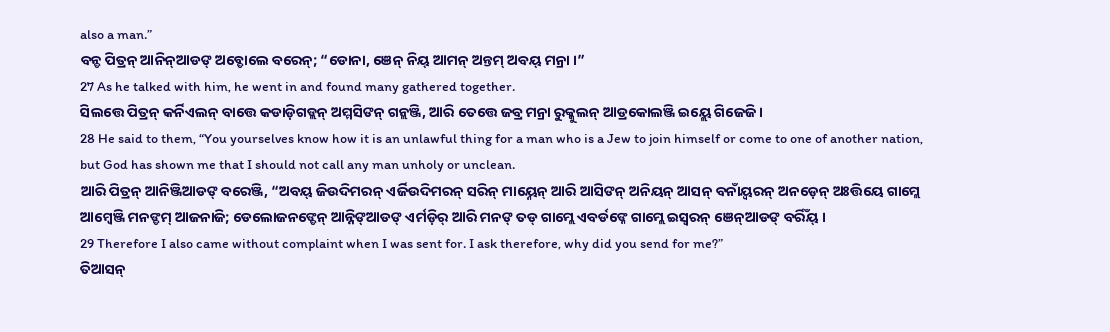also a man.”
ବନ୍ଡ ପିତ୍ରନ୍ ଆନିନ୍ଆଡଙ୍ ଅବ୍ଡୋଲେ ବରେନ୍; “ଡୋନା, ଞେନ୍ ନିୟ୍ ଆମନ୍ ଅନ୍ତମ୍ ଅବୟ୍ ମନ୍ରା ।”
27 As he talked with him, he went in and found many gathered together.
ସିଲତ୍ତେ ପିତ୍ରନ୍ କର୍ନିଏଲନ୍ ବାତ୍ତେ କଡାଡ଼ିଗଡ୍ଲନ୍ ଅମ୍ମସିଙନ୍ ଗନ୍ଲଞ୍ଜି, ଆରି ତେତ୍ତେ ଜବ୍ର ମନ୍ରା ରୁକ୍କୁଲନ୍ ଆଡ୍ରକୋଲଞ୍ଜି ଇୟ୍ଲେ ଗିଜେଜି ।
28 He said to them, “You yourselves know how it is an unlawful thing for a man who is a Jew to join himself or come to one of another nation, but God has shown me that I should not call any man unholy or unclean.
ଆରି ପିତ୍ରନ୍ ଆନିଞ୍ଜିଆଡଙ୍ ବରେଞ୍ଜି, “ଅବୟ୍ ଜିଉଦିମରନ୍ ଏର୍ଜିଉଦିମରନ୍ ସରିନ୍ ମାୟ୍ନେନ୍ ଆରି ଆସିଙନ୍ ଅନିୟନ୍ ଆସନ୍ ବନାଁୟ୍ବରନ୍ ଅନଡ଼େନ୍ ଅଃତ୍ତିୟେ ଗାମ୍ଲେ ଆମ୍ୱେଞ୍ଜି ମନଙ୍ଡମ୍ ଆଜନାଜି; ଡେଲୋଜନଙ୍ଡେନ୍ ଆନ୍ନିଙ୍ଆଡଙ୍ ଏର୍ମଡ଼ିର୍ ଆରି ମନଙ୍ ତଡ୍ ଗାମ୍ଲେ ଏବର୍ଡଙ୍ନେ ଗାମ୍ଲେ ଇସ୍ୱରନ୍ ଞେନ୍ଆଡଙ୍ ବର୍ରିଁୟ୍ ।
29 Therefore I also came without complaint when I was sent for. I ask therefore, why did you send for me?”
ତିଆସନ୍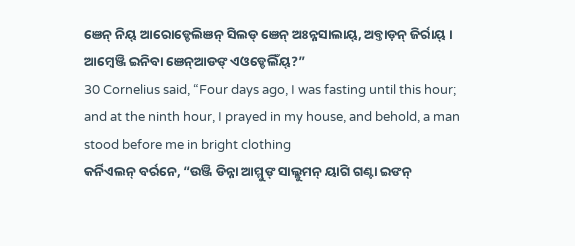ଞେନ୍ ନିୟ୍ ଆରୋଡ୍ଡେଲିଞନ୍ ସିଲଡ୍ ଞେନ୍ ଅଃନ୍ନସାଲାୟ୍, ଅବ୍ତାଡ଼ନ୍ ଜିର୍ରାୟ୍ । ଆମ୍ୱେଞ୍ଜି ଇନିବା ଞେନ୍ଆଡଙ୍ ଏଓଡ୍ଡେଲିଁୟ୍?”
30 Cornelius said, “Four days ago, I was fasting until this hour; and at the ninth hour, I prayed in my house, and behold, a man stood before me in bright clothing
କର୍ନିଏଲନ୍ ବର୍ରନେ, “ଉଞ୍ଜି ଡିନ୍ନା ଆମ୍ମୁଙ୍ ସାଲ୍ଲୁମନ୍ ୟାଗି ଗଣ୍ଟା ଇଙନ୍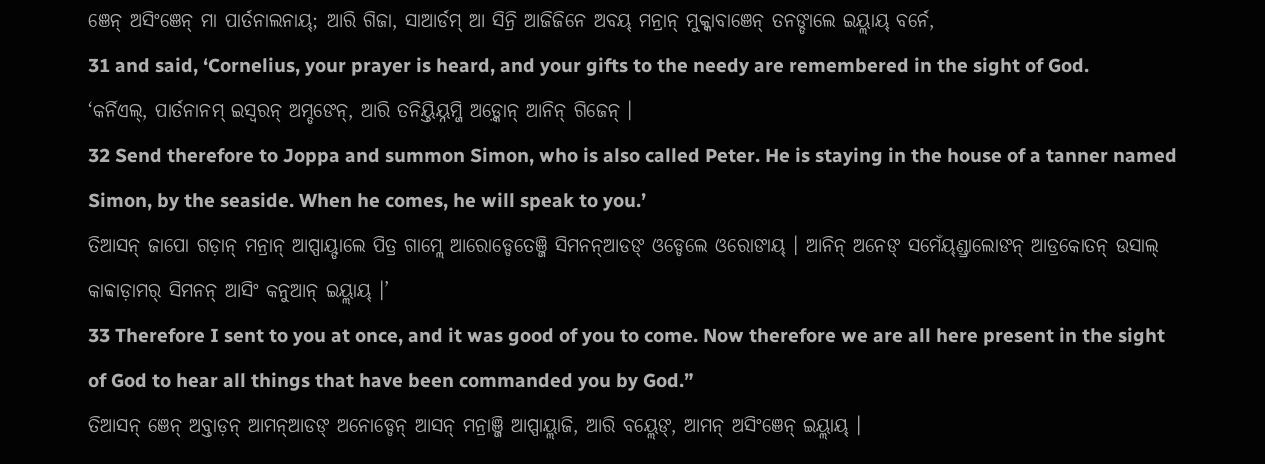ଞେନ୍ ଅସିଂଞେନ୍ ମା ପାର୍ତନାଲନାୟ୍; ଆରି ଗିଜା, ସାଆର୍ଡମ୍ ଆ ସିନ୍ରି ଆଜିଜିନେ ଅବୟ୍ ମନ୍ରାନ୍ ମୁକ୍କାବାଞେନ୍ ତନଙ୍ଡାଲେ ଇୟ୍ଲାୟ୍ ବର୍ନେ,
31 and said, ‘Cornelius, your prayer is heard, and your gifts to the needy are remembered in the sight of God.
‘କର୍ନିଏଲ୍, ପାର୍ତନାନମ୍ ଇସ୍ୱରନ୍ ଅମ୍ଡଙେନ୍, ଆରି ତନିୟ୍ତିୟ୍ନମ୍ଜି ଅଡ଼୍କୋନ୍ ଆନିନ୍ ଗିଜେନ୍ ।
32 Send therefore to Joppa and summon Simon, who is also called Peter. He is staying in the house of a tanner named Simon, by the seaside. When he comes, he will speak to you.’
ତିଆସନ୍ ଜାପୋ ଗଡ଼ାନ୍ ମନ୍ରାନ୍ ଆପ୍ପାୟ୍ଡାଲେ ପିତ୍ର ଗାମ୍ଲେ ଆରୋଡ୍ଡେତେଞ୍ଜି ସିମନନ୍ଆଡଙ୍ ଓଡ୍ଡେଲେ ଓରୋଙାୟ୍ । ଆନିନ୍ ଅନେଙ୍ ସମେଁୟ୍ଣ୍ଡ୍ରାଲୋଙନ୍ ଆଡ୍ରକୋତନ୍ ଉସାଲ୍ କାବ୍ବାଡ଼ାମର୍ ସିମନନ୍ ଆସିଂ କନୁଆନ୍ ଇୟ୍ଲାୟ୍ ।’
33 Therefore I sent to you at once, and it was good of you to come. Now therefore we are all here present in the sight of God to hear all things that have been commanded you by God.”
ତିଆସନ୍ ଞେନ୍ ଅବ୍ତାଡ଼ନ୍ ଆମନ୍ଆଡଙ୍ ଅନୋଡ୍ଡେନ୍ ଆସନ୍ ମନ୍ରାଞ୍ଜି ଆପ୍ପାୟ୍ଲାଜି, ଆରି ବୟ୍ଲେଙ୍, ଆମନ୍ ଅସିଂଞେନ୍ ଇୟ୍ଲାୟ୍ ।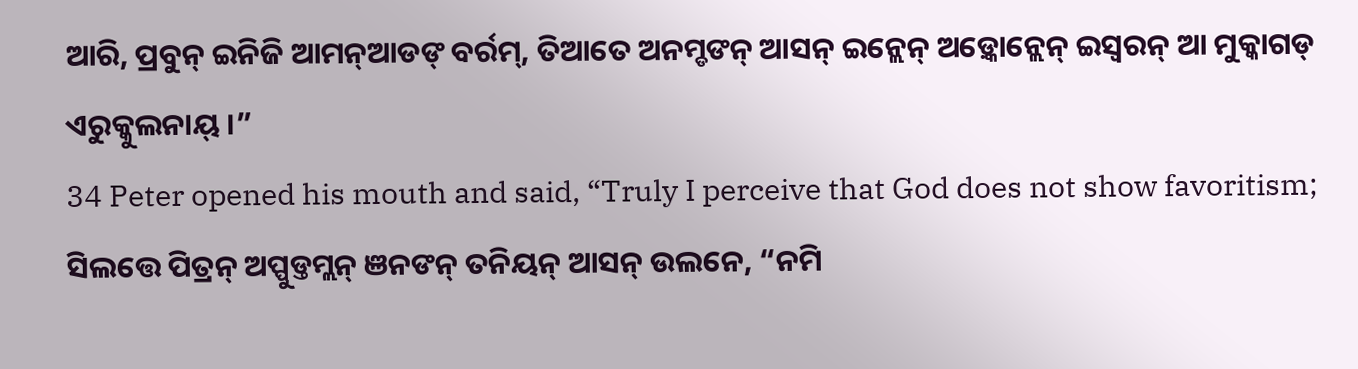ଆରି, ପ୍ରବୁନ୍ ଇନିଜି ଆମନ୍ଆଡଙ୍ ବର୍ରମ୍, ତିଆତେ ଅନମ୍ଡଙନ୍ ଆସନ୍ ଇନ୍ଲେନ୍ ଅଡ଼୍କୋନ୍ଲେନ୍ ଇସ୍ୱରନ୍ ଆ ମୁକ୍କାଗଡ୍ ଏରୁକ୍କୁଲନାୟ୍ ।”
34 Peter opened his mouth and said, “Truly I perceive that God does not show favoritism;
ସିଲତ୍ତେ ପିତ୍ରନ୍ ଅପ୍ପୁଡ୍ତମ୍ଲନ୍ ଞନଙନ୍ ତନିୟନ୍ ଆସନ୍ ଉଲନେ, “ନମି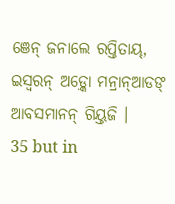ଞେନ୍ ଜନାଲେ ରପ୍ତିତାୟ୍, ଇସ୍ୱରନ୍ ଅଡ଼୍କୋ ମନ୍ରାନ୍ଆଡଙ୍ ଆବସମାନନ୍ ଗିୟ୍ତଜି ।
35 but in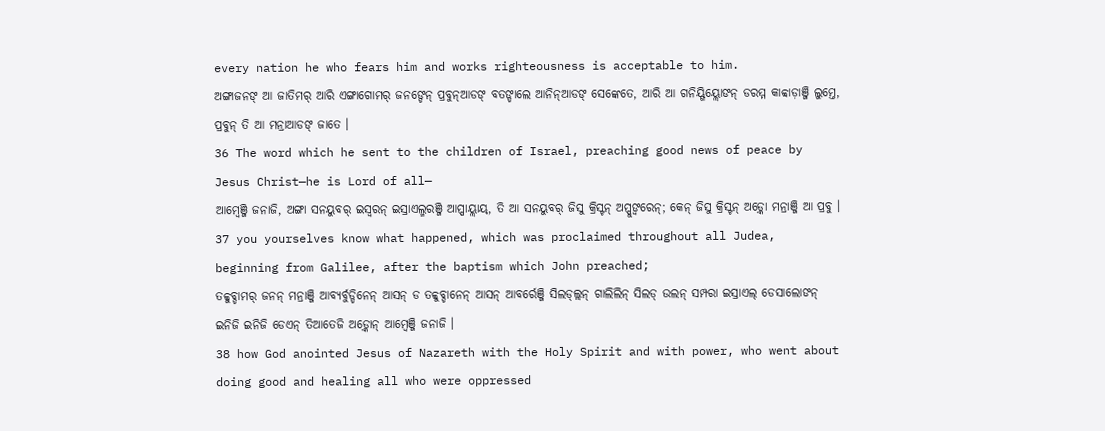every nation he who fears him and works righteousness is acceptable to him.
ଅଙ୍ଗାଜନଙ୍ ଆ ଜାତିମର୍ ଆରି ଏଙ୍ଗାଗୋମର୍ ଜନଙ୍ଡେନ୍ ପ୍ରବୁନ୍ଆଡଙ୍ ବତଙ୍ଡାଲେ ଆନିନ୍ଆଡଙ୍ ସେଙ୍କେତେ, ଆରି ଆ ଗନିୟ୍ଗିୟ୍ଲୋଙନ୍ ଡରମ୍ମ କାବ୍ବାଡ଼ାଞ୍ଜି ଲୁମ୍ତେ, ପ୍ରବୁନ୍ ତି ଆ ମନ୍ରାଆଡଙ୍ ଜାତେ ।
36 The word which he sent to the children of Israel, preaching good news of peace by Jesus Christ—he is Lord of all—
ଆମ୍ୱେଞ୍ଜି ଜନାଜି, ଅଙ୍ଗା ସନୟୁବର୍ ଇସ୍ୱରନ୍ ଇସ୍ରାଏଲ୍ମରଞ୍ଜି ଆପ୍ପାୟ୍ଲାୟ୍, ତି ଆ ସନୟୁବର୍ ଜିସୁ କ୍ରିସ୍ଟନ୍ ଅପ୍ପୁଙ୍ବରେନ୍; କେନ୍ ଜିସୁ କ୍ରିସ୍ଟନ୍ ଅଡ଼୍କୋ ମନ୍ରାଞ୍ଜି ଆ ପ୍ରବୁ ।
37 you yourselves know what happened, which was proclaimed throughout all Judea, beginning from Galilee, after the baptism which John preached;
ତବ୍ବୁବ୍ଡାମର୍ ଜନନ୍ ମନ୍ରାଞ୍ଜି ଆବ୍ୟର୍ବୁଡ୍ଡିନେନ୍ ଆସନ୍ ଡ ତବ୍ବୁବ୍ଡାନେନ୍ ଆସନ୍ ଆବର୍ରେଞ୍ଜି ସିଲଡ୍ଲ୍ଲନ୍ ଗାଲିଲିନ୍ ସିଲଡ୍ ଉଲନ୍ ସମ୍ପରା ଇସ୍ରାଏଲ୍ ଡେସାଲୋଙନ୍ ଇନିଜି ଇନିଜି ଡେଏନ୍ ତିଆତେଜି ଅଡ଼୍କୋନ୍ ଆମ୍ୱେଞ୍ଜି ଜନାଜି ।
38 how God anointed Jesus of Nazareth with the Holy Spirit and with power, who went about doing good and healing all who were oppressed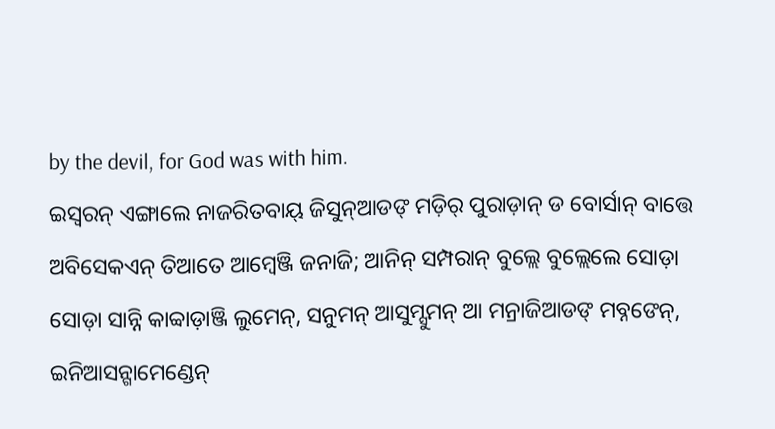by the devil, for God was with him.
ଇସ୍ୱରନ୍ ଏଙ୍ଗାଲେ ନାଜରିତବାୟ୍ ଜିସୁନ୍ଆଡଙ୍ ମଡ଼ିର୍ ପୁରାଡ଼ାନ୍ ଡ ବୋର୍ସାନ୍ ବାତ୍ତେ ଅବିସେକଏନ୍ ତିଆତେ ଆମ୍ୱେଞ୍ଜି ଜନାଜି; ଆନିନ୍ ସମ୍ପରାନ୍ ବୁଲ୍ଲେ ବୁଲ୍ଲେଲେ ସୋଡ଼ା ସୋଡ଼ା ସାନ୍ନି କାବ୍ବାଡ଼ାଞ୍ଜି ଲୁମେନ୍, ସନୁମନ୍ ଆସୁମ୍ସୁମନ୍ ଆ ମନ୍ରାଜିଆଡଙ୍ ମବ୍ନଙେନ୍, ଇନିଆସନ୍ଗାମେଣ୍ଡେନ୍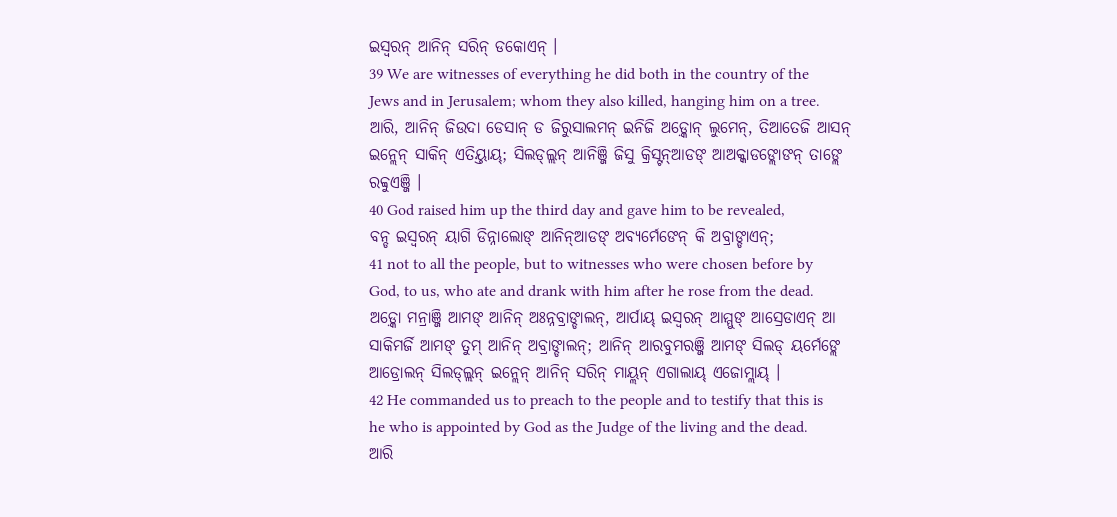ଇସ୍ୱରନ୍ ଆନିନ୍ ସରିନ୍ ଡକୋଏନ୍ ।
39 We are witnesses of everything he did both in the country of the Jews and in Jerusalem; whom they also killed, hanging him on a tree.
ଆରି, ଆନିନ୍ ଜିଉଦା ଡେସାନ୍ ଡ ଜିରୁସାଲମନ୍ ଇନିଜି ଅଡ଼୍କୋନ୍ ଲୁମେନ୍, ତିଆତେଜି ଆସନ୍ ଇନ୍ଲେନ୍ ସାକିନ୍ ଏତିୟ୍ତାୟ୍; ସିଲଡ୍ଲ୍ଲନ୍ ଆନିଞ୍ଜି ଜିସୁ କ୍ରିସ୍ଟନ୍ଆଡଙ୍ ଆଅକ୍କାଡଙ୍ଲୋଙନ୍ ତାଙ୍ଲେ ରବ୍ବୁଏଞ୍ଜି ।
40 God raised him up the third day and gave him to be revealed,
ବନ୍ଡ ଇସ୍ୱରନ୍ ୟାଗି ଡିନ୍ନାଲୋଙ୍ ଆନିନ୍ଆଡଙ୍ ଅବ୍ୟର୍ମେଙେନ୍ କି ଅବ୍ରାଙ୍ଡାଏନ୍;
41 not to all the people, but to witnesses who were chosen before by God, to us, who ate and drank with him after he rose from the dead.
ଅଡ଼୍କୋ ମନ୍ରାଞ୍ଜି ଆମଙ୍ ଆନିନ୍ ଅଃନ୍ନବ୍ରାଙ୍ଡାଲନ୍, ଆର୍ପାୟ୍ ଇସ୍ୱରନ୍ ଆମ୍ମୁଙ୍ ଆସ୍ରେଡାଏନ୍ ଆ ସାକିମର୍ଜି ଆମଙ୍ ତୁମ୍ ଆନିନ୍ ଅବ୍ରାଙ୍ଡାଲନ୍; ଆନିନ୍ ଆରବୁମରଞ୍ଜି ଆମଙ୍ ସିଲଡ୍ ୟର୍ମେଙ୍ଲେ ଆଡ୍ରୋଲନ୍ ସିଲଡ୍ଲ୍ଲନ୍ ଇନ୍ଲେନ୍ ଆନିନ୍ ସରିନ୍ ମାୟ୍ଲନ୍ ଏଗାଲାୟ୍ ଏଜୋମ୍ଲାୟ୍ ।
42 He commanded us to preach to the people and to testify that this is he who is appointed by God as the Judge of the living and the dead.
ଆରି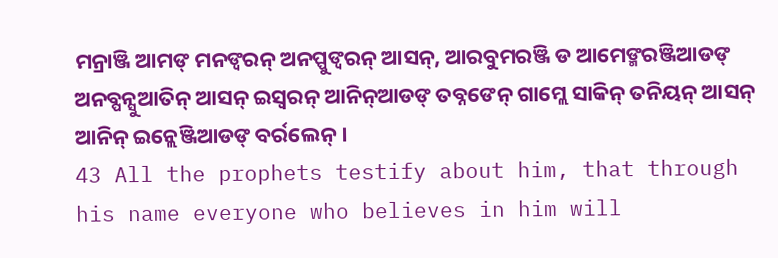ମନ୍ରାଞ୍ଜି ଆମଙ୍ ମନଙ୍ବରନ୍ ଅନପ୍ପୁଙ୍ବରନ୍ ଆସନ୍, ଆରବୁମରଞ୍ଜି ଡ ଆମେଙ୍ମରଞ୍ଜିଆଡଙ୍ ଅନବ୍ପନ୍ସୁଆତିନ୍ ଆସନ୍ ଇସ୍ୱରନ୍ ଆନିନ୍ଆଡଙ୍ ତବ୍ନଙେନ୍ ଗାମ୍ଲେ ସାକିନ୍ ତନିୟନ୍ ଆସନ୍ ଆନିନ୍ ଇନ୍ଲେଞ୍ଜିଆଡଙ୍ ବର୍ରଲେନ୍ ।
43 All the prophets testify about him, that through his name everyone who believes in him will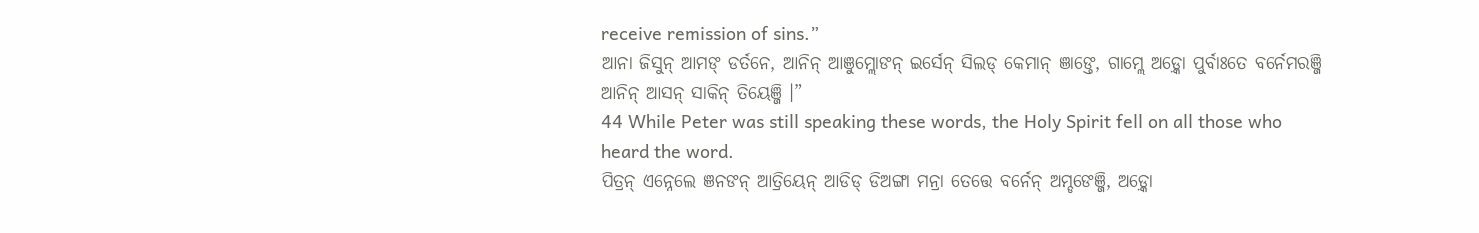receive remission of sins.”
ଆନା ଜିସୁନ୍ ଆମଙ୍ ଡର୍ତନେ, ଆନିନ୍ ଆଞୁମ୍ଲୋଙନ୍ ଇର୍ସେନ୍ ସିଲଡ୍ କେମାନ୍ ଞାଙ୍ତେ, ଗାମ୍ଲେ ଅଡ଼୍କୋ ପୁର୍ବାଃତେ ବର୍ନେମରଞ୍ଜି ଆନିନ୍ ଆସନ୍ ସାକିନ୍ ତିୟେଞ୍ଜି ।”
44 While Peter was still speaking these words, the Holy Spirit fell on all those who heard the word.
ପିତ୍ରନ୍ ଏନ୍ନେଲେ ଞନଙନ୍ ଆତ୍ରିୟେନ୍ ଆଡିଡ୍ ଡିଅଙ୍ଗା ମନ୍ରା ତେତ୍ତେ ବର୍ନେନ୍ ଅମ୍ଡଙେଞ୍ଜି, ଅଡ଼୍କୋ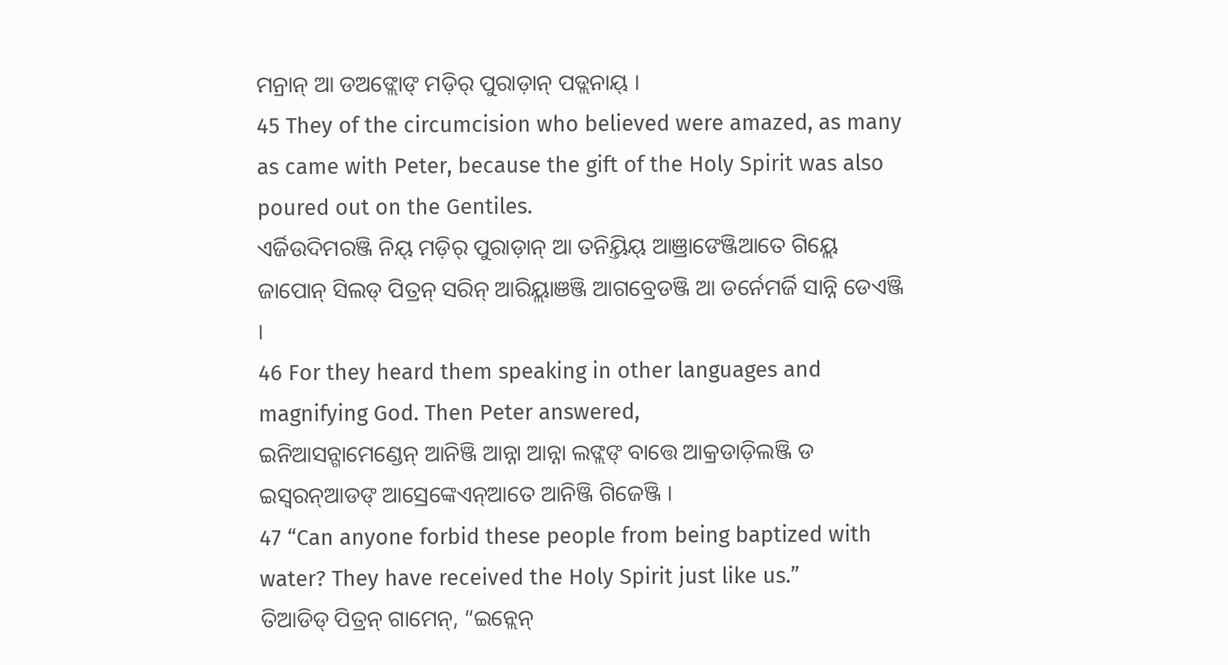ମନ୍ରାନ୍ ଆ ଡଅଙ୍ଲୋଙ୍ ମଡ଼ିର୍ ପୁରାଡ଼ାନ୍ ପଡ୍ଲନାୟ୍ ।
45 They of the circumcision who believed were amazed, as many as came with Peter, because the gift of the Holy Spirit was also poured out on the Gentiles.
ଏର୍ଜିଉଦିମରଞ୍ଜି ନିୟ୍ ମଡ଼ିର୍ ପୁରାଡ଼ାନ୍ ଆ ତନିୟ୍ତିୟ୍ ଆଞ୍ରାଙେଞ୍ଜିଆତେ ଗିୟ୍ଲେ ଜାପୋନ୍ ସିଲଡ୍ ପିତ୍ରନ୍ ସରିନ୍ ଆରିୟ୍ଲାଞଞ୍ଜି ଆଗବ୍ରେଡଞ୍ଜି ଆ ଡର୍ନେମର୍ଜି ସାନ୍ନି ଡେଏଞ୍ଜି ।
46 For they heard them speaking in other languages and magnifying God. Then Peter answered,
ଇନିଆସନ୍ଗାମେଣ୍ଡେନ୍ ଆନିଞ୍ଜି ଆନ୍ନା ଆନ୍ନା ଲଙ୍ଲଙ୍ ବାତ୍ତେ ଆକ୍ରଡାଡ଼ିଲଞ୍ଜି ଡ ଇସ୍ୱରନ୍ଆଡଙ୍ ଆସ୍ରେଙ୍କେଏନ୍ଆତେ ଆନିଞ୍ଜି ଗିଜେଞ୍ଜି ।
47 “Can anyone forbid these people from being baptized with water? They have received the Holy Spirit just like us.”
ତିଆଡିଡ୍ ପିତ୍ରନ୍ ଗାମେନ୍, “ଇନ୍ଲେନ୍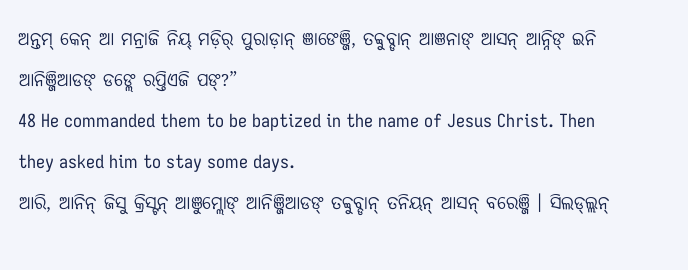ଅନ୍ତମ୍ କେନ୍ ଆ ମନ୍ରାଜି ନିୟ୍ ମଡ଼ିର୍ ପୁରାଡ଼ାନ୍ ଞାଙେଞ୍ଜି, ତବ୍ବୁବ୍ଡାନ୍ ଆଞନାଙ୍ ଆସନ୍ ଆନ୍ନିଙ୍ ଇନି ଆନିଞ୍ଜିଆଡଙ୍ ଡଙ୍ଲେ ରପ୍ତିଏଜି ପଙ୍?”
48 He commanded them to be baptized in the name of Jesus Christ. Then they asked him to stay some days.
ଆରି, ଆନିନ୍ ଜିସୁ କ୍ରିସ୍ଟନ୍ ଆଞୁମ୍ଲୋଙ୍ ଆନିଞ୍ଜିଆଡଙ୍ ତବ୍ବୁବ୍ଡାନ୍ ତନିୟନ୍ ଆସନ୍ ବରେଞ୍ଜି । ସିଲଡ୍ଲ୍ଲନ୍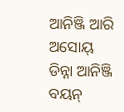ଆନିଞ୍ଜି ଆରି ଅସୋୟ୍ ଡିନ୍ନା ଆନିଞ୍ଜି ବୟନ୍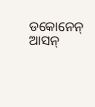ଡକୋନେନ୍ ଆସନ୍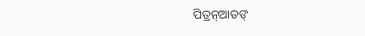ପିତ୍ରନ୍ଆଡଙ୍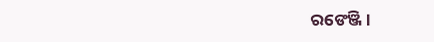ରଙେଞ୍ଜି ।